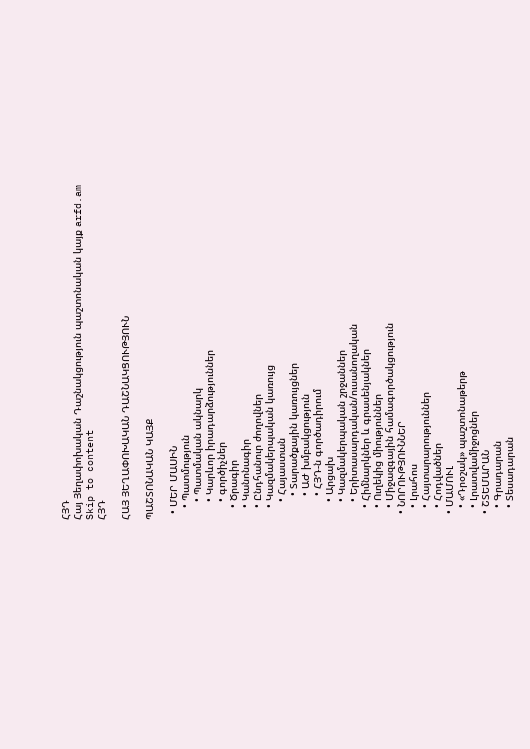ՀՅԴ
Հայ Յեղափոխական Դաշնակցություն պաշտոնական կայք arfd.am
Skip to content
ՀՅԴ

ՀԱՅ ՅԵՂԱՓՈԽԱԿԱՆ ԴԱՇՆԱԿՑՈՒԹՅՈՒՆ

ՊԱՇՏՈՆԱԿԱՆ ԿԱՅՔ

  • ՄԵՐ ՄԱՍԻՆ
    • Պատմություն
      • Պատմական ակնարկ
      • Կարևոր իրադարձություններ
      • գործիչներ
    • Ծրագիր
    • Կանոնագիր
    • Ընդհանուր ժողովներ
    • Կազմակերպական կառույց
      • Հայաստան
        • Տարածքային կառույցներ
        • ԱԺ խմբակցություն
        • ՀՅԴ-ն գործադիրում
      • Արցախ
      • Կազմակերպական շրջաններ
      • Երիտասարդական/ուսանողական
    • Հիմնարկներ և գրասենյակներ
    • Ուղեկից միություններ
    • Միջազգային համագործակցություն
  • ՆՈՐՈՒԹՅՈՒՆՆԵՐ
    • Լրահոս
    • Հայտարարություններ
    • Հոդվածներ
  • ՄԱՄՈՒԼ
    • «Դրօշակ» պաշտոնաթերթ
    • Լրատվամիջոցներ
  • ՇՏԵՄԱՐԱՆ
    • Գրադարան
    • Տեսադարան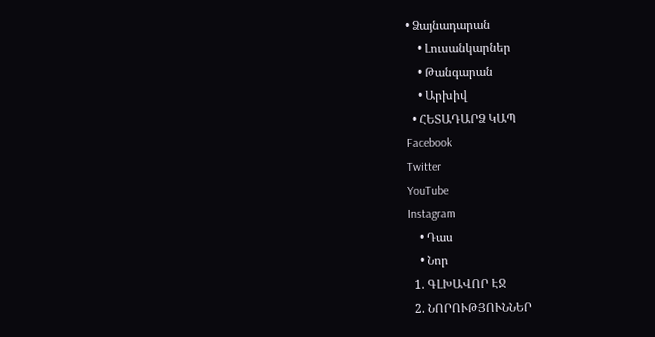• Ձայնադարան
    • Լուսանկարներ
    • Թանգարան
    • Արխիվ
  • ՀԵՏԱԴԱՐՁ ԿԱՊ
Facebook
Twitter
YouTube
Instagram
    • Դաս
    • Նոր
  1. ԳԼԽԱՎՈՐ ԷՋ
  2. ՆՈՐՈՒԹՅՈՒՆՆԵՐ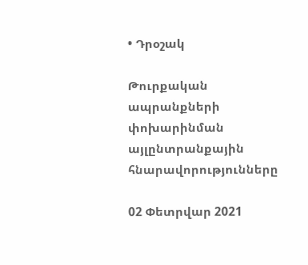• Դրօշակ

Թուրքական ապրանքների փոխարինման այլընտրանքային հնարավորությունները

02 Փետրվար 2021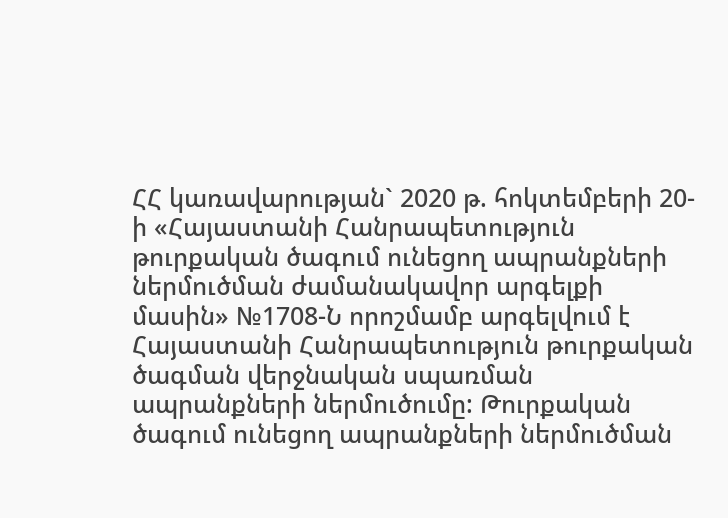ՀՀ կառավարության` 2020 թ. հոկտեմբերի 20-ի «Հայաստանի Հանրապետություն թուրքական ծագում ունեցող ապրանքների ներմուծման ժամանակավոր արգելքի մասին» №1708-Ն որոշմամբ արգելվում է Հայաստանի Հանրապետություն թուրքական ծագման վերջնական սպառման ապրանքների ներմուծումը: Թուրքական ծագում ունեցող ապրանքների ներմուծման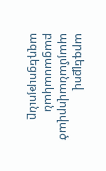արգելքով պայմանավորված բացասական ազդեցությունը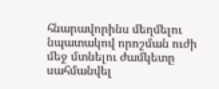հնարավորինս մեղմելու նպատակով որոշման ուժի մեջ մտնելու ժամկետը սահմանվել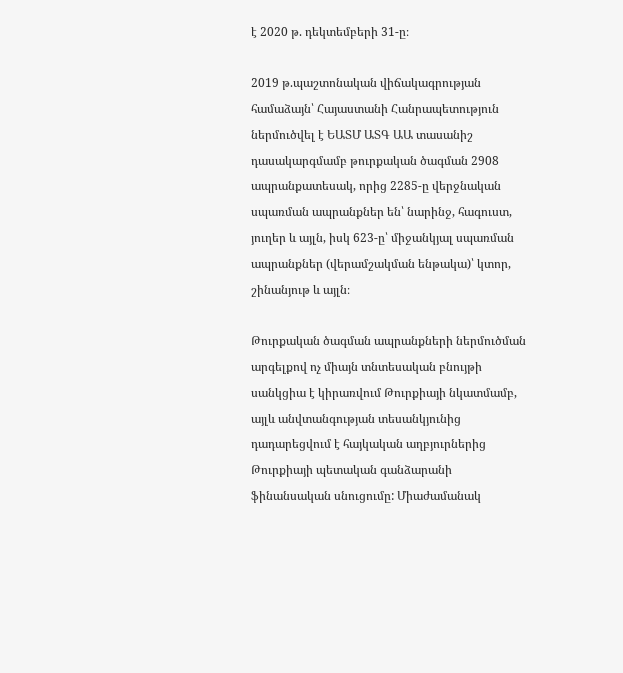է 2020 թ. դեկտեմբերի 31-ը։

2019 թ.պաշտոնական վիճակագրության համաձայն՝ Հայաստանի Հանրապետություն ներմուծվել է ԵԱՏՄ ԱՏԳ ԱԱ տասանիշ դասակարգմամբ թուրքական ծագման 2908 ապրանքատեսակ, որից 2285-ը վերջնական սպառման ապրանքներ են՝ նարինջ, հագուստ, յուղեր և այլն, իսկ 623-ը՝ միջանկյալ սպառման ապրանքներ (վերամշակման ենթակա)՝ կտոր, շինանյութ և այլն։

Թուրքական ծագման ապրանքների ներմուծման արգելքով ոչ միայն տնտեսական բնույթի սանկցիա է կիրառվում Թուրքիայի նկատմամբ, այլև անվտանգության տեսանկյունից դադարեցվում է հայկական աղբյուրներից Թուրքիայի պետական գանձարանի ֆինանսական սնուցումը: Միաժամանակ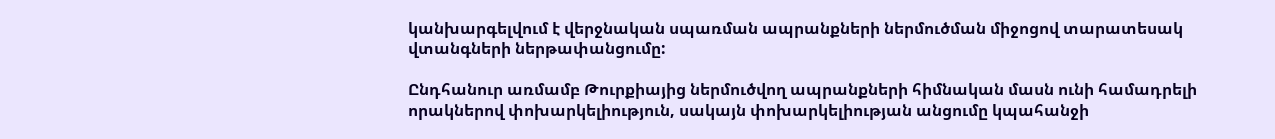կանխարգելվում է վերջնական սպառման ապրանքների ներմուծման միջոցով տարատեսակ վտանգների ներթափանցումը:

Ընդհանուր առմամբ Թուրքիայից ներմուծվող ապրանքների հիմնական մասն ունի համադրելի որակներով փոխարկելիություն, սակայն փոխարկելիության անցումը կպահանջի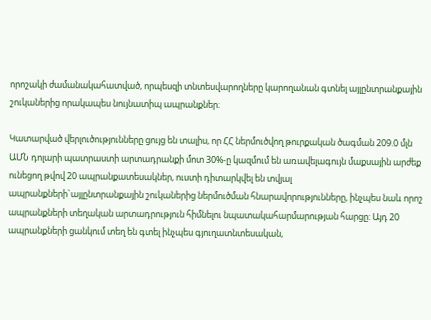որոշակի ժամանակահատված, որպեսզի տնտեսվարողները կարողանան գտնել այլընտրանքային շուկաներից որակապես նույնատիպ ապրանքներ։

Կատարված վերլուծությունները ցույց են տալիս, որ ՀՀ ներմուծվող թուրքական ծագման 209.0 մլն ԱՄՆ դոլարի պատրաստի արտադրանքի մոտ 30%-ը կազմում են առավելագույն մաքսային արժեք ունեցող թվով 20 ապրանքատեսակներ, ուստի դիտարկվել են տվյալ ապրանքների`այլընտրանքային շուկաներից ներմուծման հնարավորությունները, ինչպես նաև որոշ ապրանքների տեղական արտադրություն հիմնելու նպատակահարմարության հարցը: Այդ 20 ապրանքների ցանկում տեղ են գտել ինչպես գյուղատնտեսական,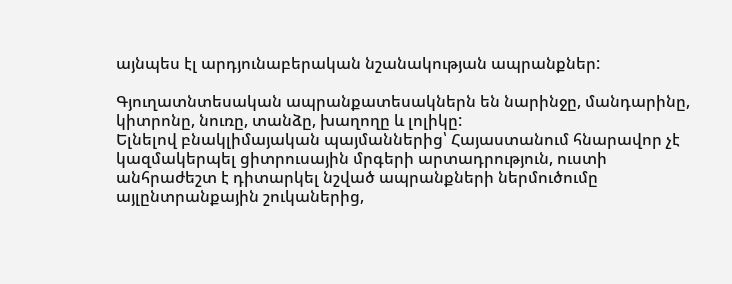այնպես էլ արդյունաբերական նշանակության ապրանքներ:

Գյուղատնտեսական ապրանքատեսակներն են նարինջը, մանդարինը, կիտրոնը, նուռը, տանձը, խաղողը և լոլիկը:
Ելնելով բնակլիմայական պայմաններից՝ Հայաստանում հնարավոր չէ կազմակերպել ցիտրուսային մրգերի արտադրություն, ուստի անհրաժեշտ է դիտարկել նշված ապրանքների ներմուծումը այլընտրանքային շուկաներից,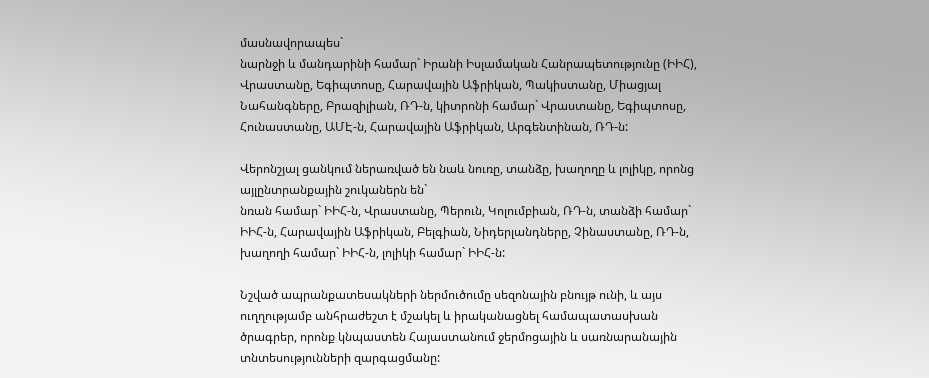մասնավորապես`
նարնջի և մանդարինի համար` Իրանի Իսլամական Հանրապետությունը (ԻԻՀ), Վրաստանը, Եգիպտոսը, Հարավային Աֆրիկան, Պակիստանը, Միացյալ Նահանգները, Բրազիլիան, ՌԴ-ն, կիտրոնի համար` Վրաստանը, Եգիպտոսը, Հունաստանը, ԱՄԷ-ն, Հարավային Աֆրիկան, Արգենտինան, ՌԴ-ն:

Վերոնշյալ ցանկում ներառված են նաև նուռը, տանձը, խաղողը և լոլիկը, որոնց այլընտրանքային շուկաներն են`
նռան համար` ԻԻՀ-ն, Վրաստանը, Պերուն, Կոլումբիան, ՌԴ-ն, տանձի համար` ԻԻՀ-ն, Հարավային Աֆրիկան, Բելգիան, Նիդերլանդները, Չինաստանը, ՌԴ-ն, խաղողի համար` ԻԻՀ-ն, լոլիկի համար` ԻԻՀ-ն:

Նշված ապրանքատեսակների ներմուծումը սեզոնային բնույթ ունի, և այս ուղղությամբ անհրաժեշտ է մշակել և իրականացնել համապատասխան ծրագրեր, որոնք կնպաստեն Հայաստանում ջերմոցային և սառնարանային տնտեսությունների զարգացմանը: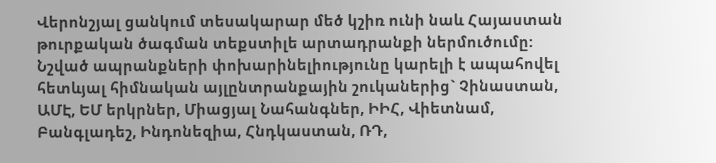Վերոնշյալ ցանկում տեսակարար մեծ կշիռ ունի նաև Հայաստան թուրքական ծագման տեքստիլե արտադրանքի ներմուծումը: Նշված ապրանքների փոխարինելիությունը կարելի է ապահովել հետևյալ հիմնական այլընտրանքային շուկաներից` Չինաստան, ԱՄԷ, ԵՄ երկրներ, Միացյալ Նահանգներ, ԻԻՀ, Վիետնամ, Բանգլադեշ, Ինդոնեզիա, Հնդկաստան, ՌԴ,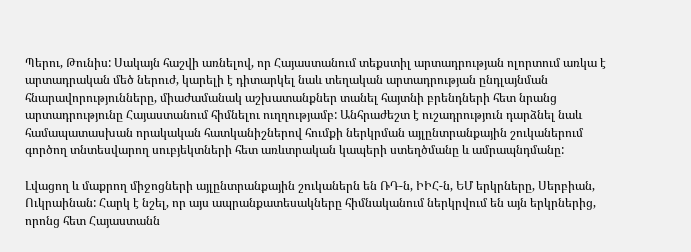Պերու, Թունիս: Սակայն հաշվի առնելով, որ Հայաստանում տեքստիլ արտադրության ոլորտում առկա է արտադրական մեծ ներուժ, կարելի է դիտարկել նաև տեղական արտադրության ընդլայնման հնարավորությունները, միաժամանակ աշխատանքներ տանել հայտնի բրենդների հետ նրանց արտադրությունը Հայաստանում հիմնելու ուղղությամբ: Անհրաժեշտ է ուշադրություն դարձնել նաև համապատասխան որակական հատկանիշներով հումքի ներկրման այլընտրանքային շուկաներում գործող տնտեսվարող սուբյեկտների հետ առևտրական կապերի ստեղծմանը և ամրապնդմանը:

Լվացող և մաքրող միջոցների այլընտրանքային շուկաներն են ՌԴ-ն, ԻԻՀ-ն, ԵՄ երկրները, Սերբիան, Ուկրաինան: Հարկ է նշել, որ այս ապրանքատեսակները հիմնականում ներկրվում են այն երկրներից, որոնց հետ Հայաստանն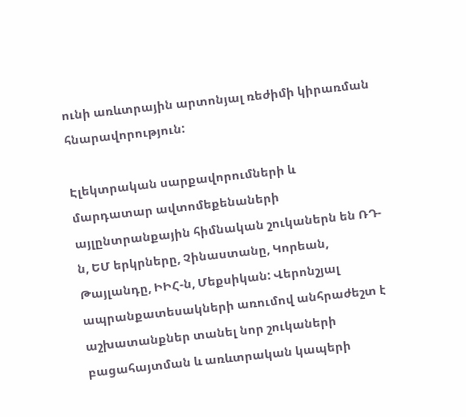ունի առևտրային արտոնյալ ռեժիմի կիրառման հնարավորություն:

Էլեկտրական սարքավորումների և մարդատար ավտոմեքենաների այլընտրանքային հիմնական շուկաներն են ՌԴ-ն, ԵՄ երկրները, Չինաստանը, Կորեան, Թայլանդը, ԻԻՀ-ն, Մեքսիկան: Վերոնշյալ ապրանքատեսակների առումով անհրաժեշտ է աշխատանքներ տանել նոր շուկաների բացահայտման և առևտրական կապերի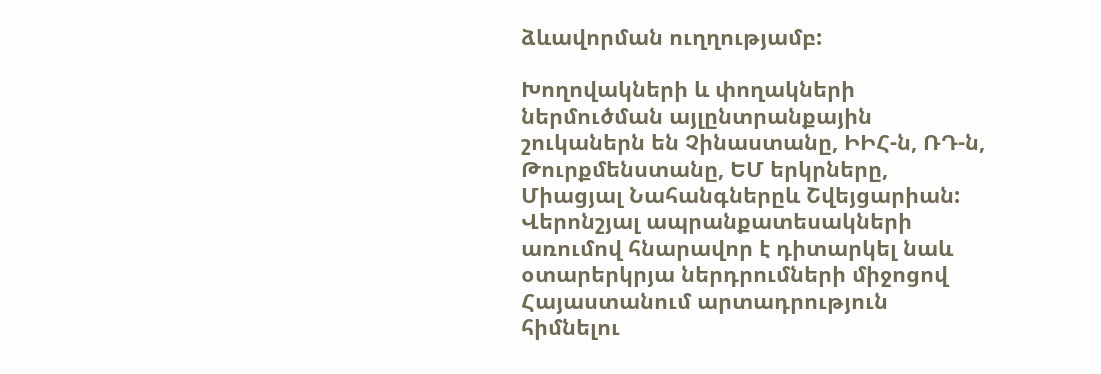ձևավորման ուղղությամբ:

Խողովակների և փողակների ներմուծման այլընտրանքային շուկաներն են Չինաստանը, ԻԻՀ-ն, ՌԴ-ն, Թուրքմենստանը, ԵՄ երկրները, Միացյալ Նահանգներըև Շվեյցարիան: Վերոնշյալ ապրանքատեսակների առումով հնարավոր է դիտարկել նաև օտարերկրյա ներդրումների միջոցով Հայաստանում արտադրություն հիմնելու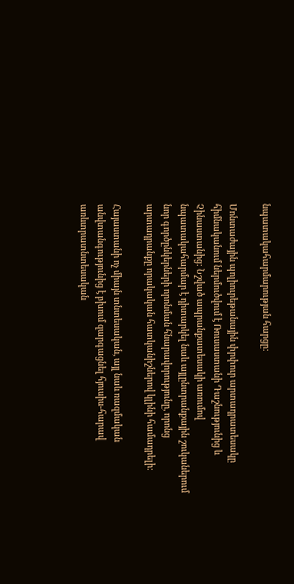նպատակահարմարության հարցը:

Մոնտաժային պոլիուրեթանային փրփուր արտադրատեսակը հիմնականում ներմուծվում է Ռուսաստանի Դաշնությունից և Չինաստանից: Նշված ապրանքատեսակի առումով նպատակահարմար է դիտարկել նաև այլընտրանքային շուկաներում նոր գործընկերների որոնման հնարավորությունը, որոնց արտադրանքը որակական հատկանիշներով կլինի համադրելի:

Հայաստանի ոչ միայն տնտեսական, այլ նաև ռազմական անվտանգությունից է բխում զարգացնել հյուսիս-հարավ առևտրատնտեսական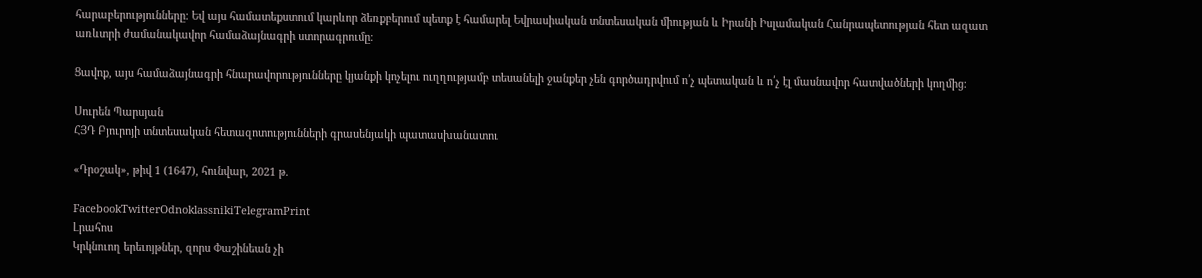հարաբերությունները։ Եվ այս համատեքստում կարևոր ձեռքբերում պետք է համարել Եվրասիական տնտեսական միության և Իրանի Իսլամական Հանրապետության հետ ազատ առևտրի ժամանակավոր համաձայնագրի ստորագրումը։

Ցավոք, այս համաձայնագրի հնարավորությունները կյանքի կոչելու ուղղությամբ տեսանելի ջանքեր չեն գործադրվում ո՛չ պետական և ո՛չ էլ մասնավոր հատվածների կողմից։

Սուրեն Պարսյան
ՀՅԴ Բյուրոյի տնտեսական հետազոտությունների գրասենյակի պատասխանատու

«Դրօշակ», թիվ 1 (1647), հունվար, 2021 թ.

FacebookTwitterOdnoklassnikiTelegramPrint
Լրահոս
Կրկնուող երեւոյթներ, զորս Փաշինեան չի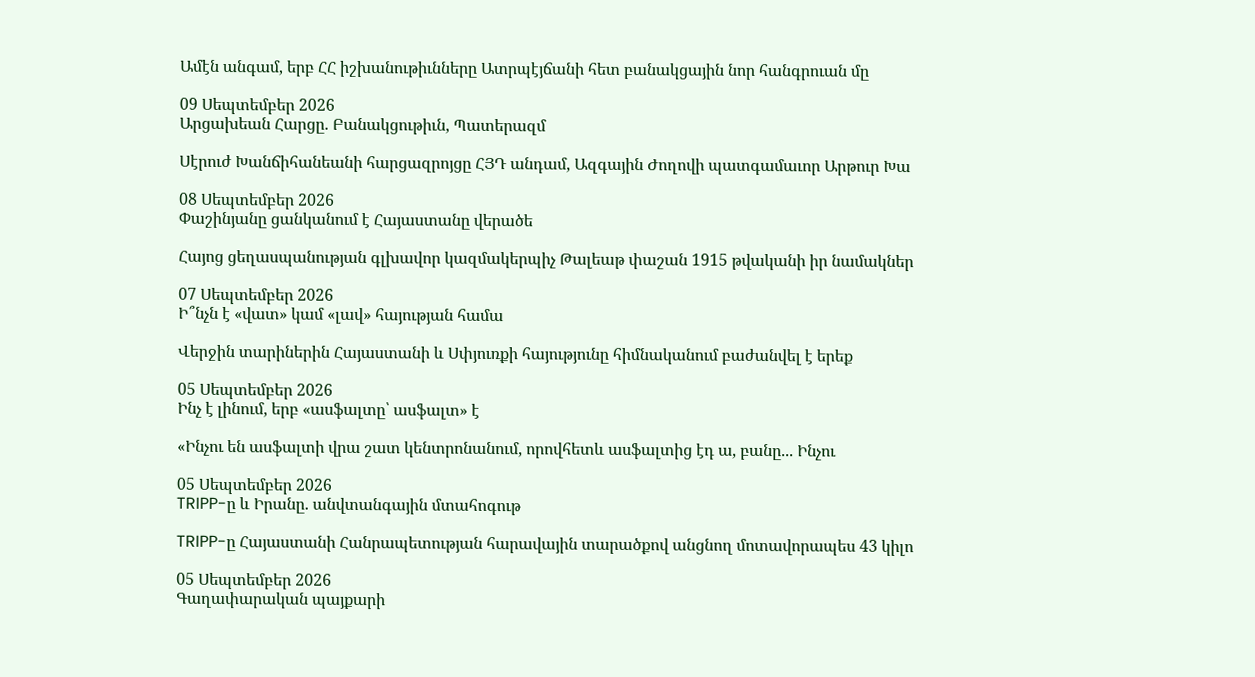Ամէն անգամ, երբ ՀՀ իշխանութիւնները Ատրպէյճանի հետ բանակցային նոր հանգրուան մը

09 Սեպտեմբեր 2026
Արցախեան Հարցը. Բանակցութիւն, Պատերազմ

Սէրուժ Խանճիհանեանի հարցազրոյցը ՀՅԴ անդամ, Ազգային Ժողովի պատգամաւոր Արթուր Խա

08 Սեպտեմբեր 2026
Փաշինյանը ցանկանում է Հայաստանը վերածե

Հայոց ցեղասպանության գլխավոր կազմակերպիչ Թալեաթ փաշան 1915 թվականի իր նամակներ

07 Սեպտեմբեր 2026
Ի՞նչն է «վատ» կամ «լավ» հայության համա

Վերջին տարիներին Հայաստանի և Սփյուռքի հայությունը հիմնականում բաժանվել է երեք

05 Սեպտեմբեր 2026
Ինչ է լինում, երբ «ասֆալտը՝ ասֆալտ» է

«Ինչու են ասֆալտի վրա շատ կենտրոնանում, որովհետև ասֆալտից էդ ա, բանը... Ինչու

05 Սեպտեմբեր 2026
TRIPP-ը և Իրանը. անվտանգային մտահոգութ

TRIPP-ը Հայաստանի Հանրապետության հարավային տարածքով անցնող մոտավորապես 43 կիլո

05 Սեպտեմբեր 2026
Գաղափարական պայքարի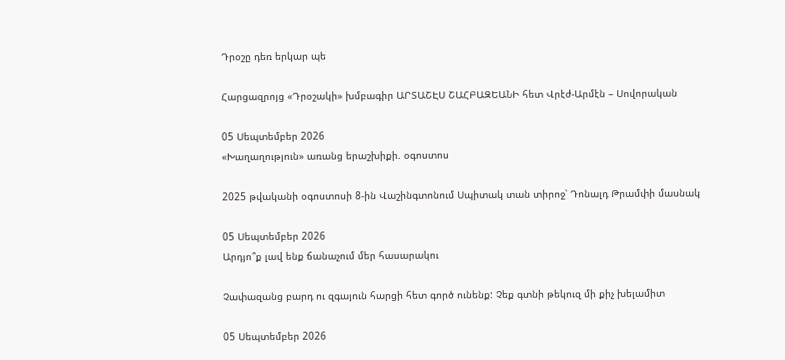Դրօշը դեռ երկար պե

Հարցազրոյց «Դրօշակի» խմբագիր ԱՐՏԱՇԷՍ ՇԱՀԲԱԶԵԱՆԻ հետ Վրէժ-Արմէն – Սովորական

05 Սեպտեմբեր 2026
«Խաղաղություն» առանց երաշխիքի. օգոստոս

2025 թվականի օգոստոսի 8-ին Վաշինգտոնում Սպիտակ տան տիրոջ՝ Դոնալդ Թրամփի մասնակ

05 Սեպտեմբեր 2026
Արդյո՞ք լավ ենք ճանաչում մեր հասարակու

Չափազանց բարդ ու զգայուն հարցի հետ գործ ունենք: Չեք գտնի թեկուզ մի քիչ խելամիտ

05 Սեպտեմբեր 2026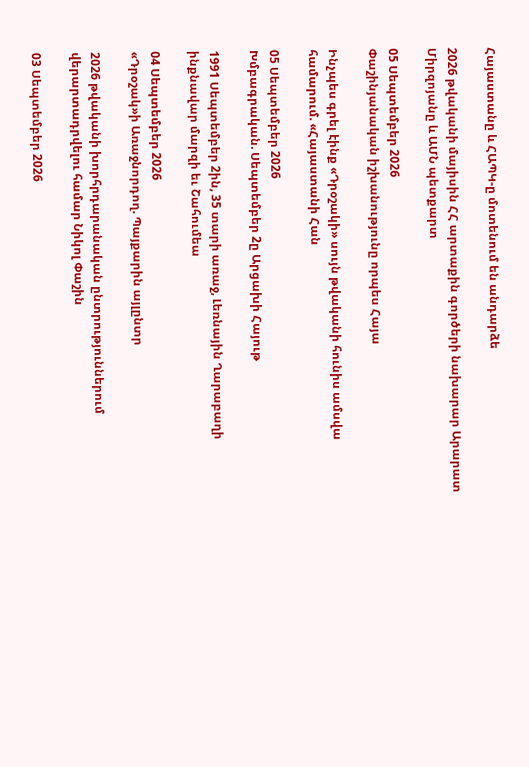Հայաստանը և ՀԱՊԿ-ը մոտենում են անդարձե

2026 թվականի մայիսին ՀՀ արտաքին գործերի նախարար Արարատ Միրզոյանը և ԱՄՆ պետքարտ

05 Սեպտեմբեր 2026
Փաշինյանական իշխանությունը որպես Հայա

Ինչպես գրել էինք «Դրօշակի» սույն թվականի հունիս ամսվա համարում. «Հայաստանի Հան

05 Սեպտեմբեր 2026
Խմբագրական. Սեպտեմբեր 2ը Արցախի Հայութ

1991 Սեպտեմբեր 2ին, 35 տարի առաջ, Լեռնային Ղարաբաղի ինքնավար մարզի եւ Շահումեա

04 Սեպտեմբեր 2026
«Դրօշակ»ի Առաջնորդող. Պայքարին այլընտր

2026 թվականի խորհրդարանական ընտրություններում վերարտադրվելու համար Նիկոլ Փաշին

03 Սեպտեմբեր 2026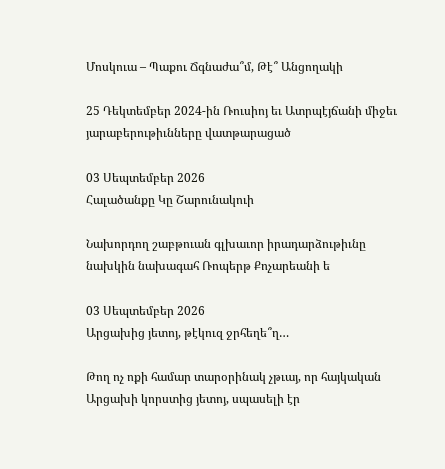Մոսկուա – Պաքու Ճգնաժա՞մ, Թէ՞ Անցողակի

25 Դեկտեմբեր 2024-ին Ռուսիոյ եւ Ատրպէյճանի միջեւ յարաբերութիւնները վատթարացած

03 Սեպտեմբեր 2026
Հալածանքը Կը Շարունակուի

Նախորդող շաբթուան գլխաւոր իրադարձութիւնը նախկին նախագահ Ռոպերթ Քոչարեանի ե

03 Սեպտեմբեր 2026
Արցախից յետոյ, թէկուզ ջրհեղե՞ղ…

Թող ոչ ոքի համար տարօրինակ չթւայ, որ հայկական Արցախի կորստից յետոյ, սպասելի էր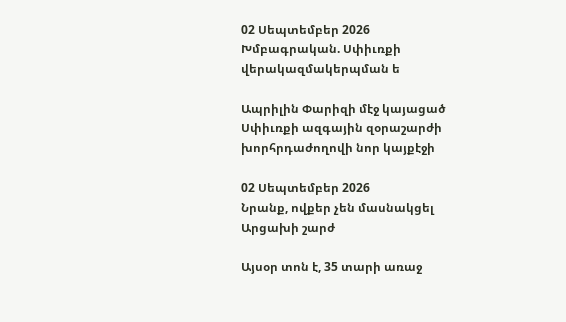02 Սեպտեմբեր 2026
Խմբագրական. Սփիւռքի վերակազմակերպման ե

Ապրիլին Փարիզի մէջ կայացած Սփիւռքի ազգային զօրաշարժի խորհրդաժողովի նոր կայքէջի

02 Սեպտեմբեր 2026
Նրանք, ովքեր չեն մասնակցել Արցախի շարժ

Այսօր տոն է, 35 տարի առաջ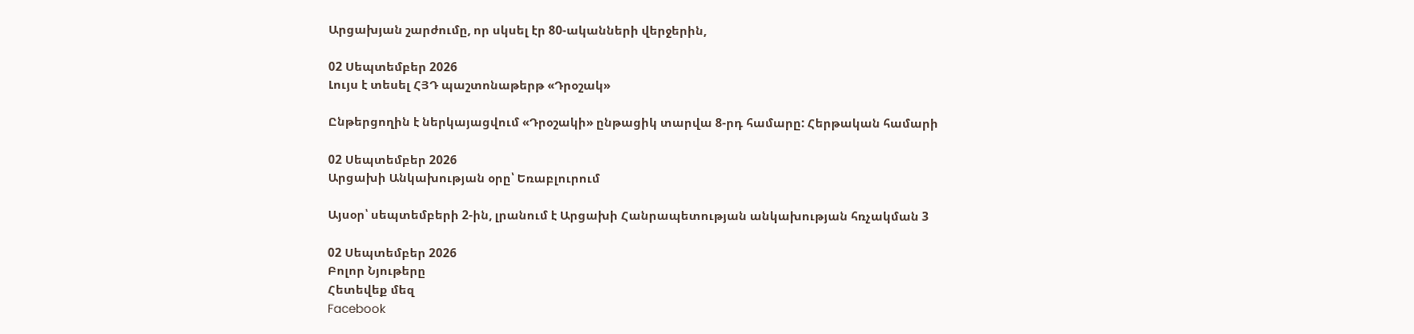Արցախյան շարժումը, որ սկսել էր 80-ականների վերջերին,

02 Սեպտեմբեր 2026
Լույս է տեսել ՀՅԴ պաշտոնաթերթ «Դրօշակ»

Ընթերցողին է ներկայացվում «Դրօշակի» ընթացիկ տարվա 8-րդ համարը: Հերթական համարի

02 Սեպտեմբեր 2026
Արցախի Անկախության օրը՝ Եռաբլուրում

Այսօր՝ սեպտեմբերի 2-ին, լրանում է Արցախի Հանրապետության անկախության հռչակման 3

02 Սեպտեմբեր 2026
Բոլոր Նյութերը
Հետեվեք մեզ
Facebook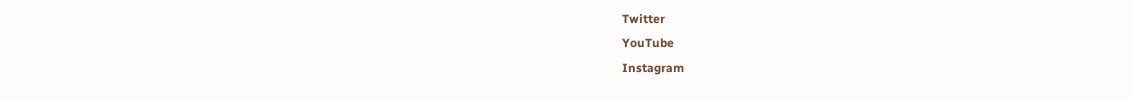Twitter
YouTube
Instagram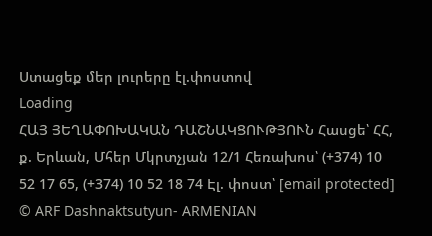Ստացեք մեր լուրերը էլ.փոստով
Loading
ՀԱՅ ՅԵՂԱՓՈԽԱԿԱՆ ԴԱՇՆԱԿՑՈՒԹՅՈՒՆ Հասցե՝ ՀՀ, ք. Երևան, Մհեր Մկրտչյան 12/1 Հեռախոս՝ (+374) 10 52 17 65, (+374) 10 52 18 74 Էլ. փոստ՝ [email protected]
© ARF Dashnaktsutyun- ARMENIAN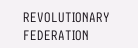REVOLUTIONARY FEDERATION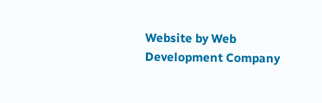Website by Web Development Company